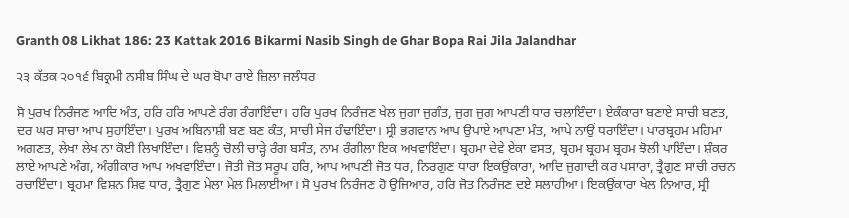Granth 08 Likhat 186: 23 Kattak 2016 Bikarmi Nasib Singh de Ghar Bopa Rai Jila Jalandhar

੨੩ ਕੱਤਕ ੨੦੧੬ ਬਿਕ੍ਰਮੀ ਨਸੀਬ ਸਿੰਘ ਦੇ ਘਰ ਬੋਪਾ ਰਾਏ ਜ਼ਿਲਾ ਜਲੰਧਰ

ਸੋ ਪੁਰਖ ਨਿਰੰਜਣ ਆਦਿ ਅੰਤ, ਹਰਿ ਹਰਿ ਆਪਣੇ ਰੰਗ ਰੰਗਾਇੰਦਾ। ਹਰਿ ਪੁਰਖ ਨਿਰੰਜਣ ਖੇਲ ਜੁਗਾ ਜੁਗੰਤ, ਜੁਗ ਜੁਗ ਆਪਣੀ ਧਾਰ ਚਲਾਇੰਦਾ। ਏਕੰਕਾਰਾ ਬਣਾਏ ਸਾਚੀ ਬਣਤ, ਦਰ ਘਰ ਸਾਚਾ ਆਪ ਸੁਹਾਇੰਦਾ। ਪੁਰਖ ਅਬਿਨਾਸ਼ੀ ਬਣ ਬਣ ਕੰਤ, ਸਾਚੀ ਸੇਜ ਹੰਢਾਇੰਦਾ। ਸ੍ਰੀ ਭਗਵਾਨ ਆਪ ਉਪਾਏ ਆਪਣਾ ਮੰਤ, ਆਪੇ ਨਾਉਂ ਧਰਾਇੰਦਾ। ਪਾਰਬ੍ਰਹਮ ਮਹਿਮਾ ਅਗਣਤ, ਲੇਖਾ ਲੇਖ ਨਾ ਕੋਈ ਲਿਖਾਇੰਦਾ। ਵਿਸ਼ਨੂੰ ਚੋਲੀ ਚਾੜ੍ਹੇ ਰੰਗ ਬਸੰਤ, ਨਾਮ ਰੰਗੀਲਾ ਇਕ ਅਖਵਾਇੰਦਾ। ਬ੍ਰਹਮਾ ਦੇਵੇ ਏਕਾ ਵਸਤ, ਬ੍ਰਹਮ ਬ੍ਰਹਮ ਬ੍ਰਹਮ ਝੋਲੀ ਪਾਇੰਦਾ। ਸ਼ੰਕਰ ਲਾਏ ਆਪਣੇ ਅੰਗ, ਅੰਗੀਕਾਰ ਆਪ ਅਖਵਾਇੰਦਾ। ਜੋਤੀ ਜੋਤ ਸਰੂਪ ਹਰਿ, ਆਪ ਆਪਣੀ ਜੋਤ ਧਰ, ਨਿਰਗੁਣ ਧਾਰਾ ਇਕਉਂਕਾਰਾ, ਆਦਿ ਜੁਗਾਦੀ ਕਰ ਪਸਾਰਾ, ਤ੍ਰੈਗੁਣ ਸਾਚੀ ਰਚਨ ਰਚਾਇੰਦਾ। ਬ੍ਰਹਮਾ ਵਿਸ਼ਨ ਸ਼ਿਵ ਧਾਰ, ਤ੍ਰੈਗੁਣ ਮੇਲਾ ਮੇਲ ਮਿਲਾਈਆ। ਸੋ ਪੁਰਖ ਨਿਰੰਜਣ ਹੋ ਉਜਿਆਰ, ਹਰਿ ਜੋਤ ਨਿਰੰਜਣ ਦਏ ਸਲਾਹੀਆ। ਇਕਉਂਕਾਰਾ ਖੇਲ ਨਿਆਰ, ਸ੍ਰੀ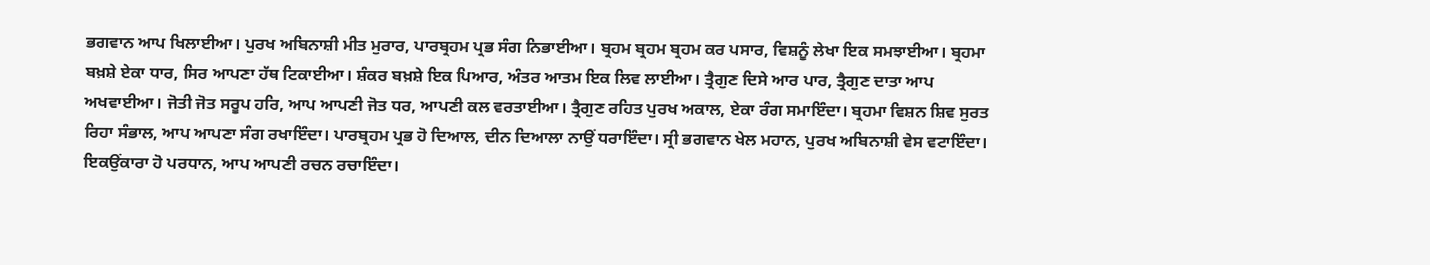ਭਗਵਾਨ ਆਪ ਖਿਲਾਈਆ। ਪੁਰਖ ਅਬਿਨਾਸ਼ੀ ਮੀਤ ਮੁਰਾਰ, ਪਾਰਬ੍ਰਹਮ ਪ੍ਰਭ ਸੰਗ ਨਿਭਾਈਆ। ਬ੍ਰਹਮ ਬ੍ਰਹਮ ਬ੍ਰਹਮ ਕਰ ਪਸਾਰ, ਵਿਸ਼ਨੂੰ ਲੇਖਾ ਇਕ ਸਮਝਾਈਆ। ਬ੍ਰਹਮਾ ਬਖ਼ਸ਼ੇ ਏਕਾ ਧਾਰ, ਸਿਰ ਆਪਣਾ ਹੱਥ ਟਿਕਾਈਆ। ਸ਼ੰਕਰ ਬਖ਼ਸ਼ੇ ਇਕ ਪਿਆਰ, ਅੰਤਰ ਆਤਮ ਇਕ ਲਿਵ ਲਾਈਆ। ਤ੍ਰੈਗੁਣ ਦਿਸੇ ਆਰ ਪਾਰ, ਤ੍ਰੈਗੁਣ ਦਾਤਾ ਆਪ ਅਖਵਾਈਆ। ਜੋਤੀ ਜੋਤ ਸਰੂਪ ਹਰਿ, ਆਪ ਆਪਣੀ ਜੋਤ ਧਰ, ਆਪਣੀ ਕਲ ਵਰਤਾਈਆ। ਤ੍ਰੈਗੁਣ ਰਹਿਤ ਪੁਰਖ ਅਕਾਲ, ਏਕਾ ਰੰਗ ਸਮਾਇੰਦਾ। ਬ੍ਰਹਮਾ ਵਿਸ਼ਨ ਸ਼ਿਵ ਸੁਰਤ ਰਿਹਾ ਸੰਭਾਲ, ਆਪ ਆਪਣਾ ਸੰਗ ਰਖਾਇੰਦਾ। ਪਾਰਬ੍ਰਹਮ ਪ੍ਰਭ ਹੋ ਦਿਆਲ, ਦੀਨ ਦਿਆਲਾ ਨਾਉਂ ਧਰਾਇੰਦਾ। ਸ੍ਰੀ ਭਗਵਾਨ ਖੇਲ ਮਹਾਨ, ਪੁਰਖ ਅਬਿਨਾਸ਼ੀ ਵੇਸ ਵਟਾਇੰਦਾ। ਇਕਉਂਕਾਰਾ ਹੋ ਪਰਧਾਨ, ਆਪ ਆਪਣੀ ਰਚਨ ਰਚਾਇੰਦਾ।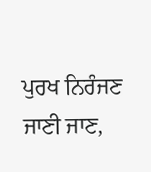ਪੁਰਖ ਨਿਰੰਜਣ ਜਾਣੀ ਜਾਣ,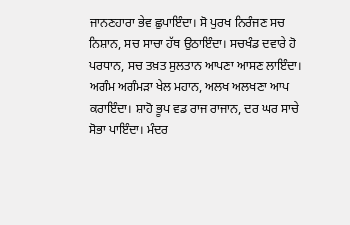ਜਾਨਣਹਾਰਾ ਭੇਵ ਛੁਪਾਇੰਦਾ। ਸੋ ਪੁਰਖ ਨਿਰੰਜਣ ਸਚ ਨਿਸ਼ਾਨ, ਸਚ ਸਾਚਾ ਹੱਥ ਉਠਾਇੰਦਾ। ਸਚਖੰਡ ਦਵਾਰੇ ਹੋ ਪਰਧਾਨ, ਸਚ ਤਖ਼ਤ ਸੁਲਤਾਨ ਆਪਣਾ ਆਸਣ ਲਾਇੰਦਾ। ਅਗੰਮ ਅਗੰਮੜਾ ਖੇਲ ਮਹਾਨ, ਅਲਖ ਅਲਖਣਾ ਆਪ ਕਰਾਇੰਦਾ। ਸ਼ਾਹੋ ਭੂਪ ਵਡ ਰਾਜ ਰਾਜਾਨ, ਦਰ ਘਰ ਸਾਚੇ ਸੋਭਾ ਪਾਇੰਦਾ। ਮੰਦਰ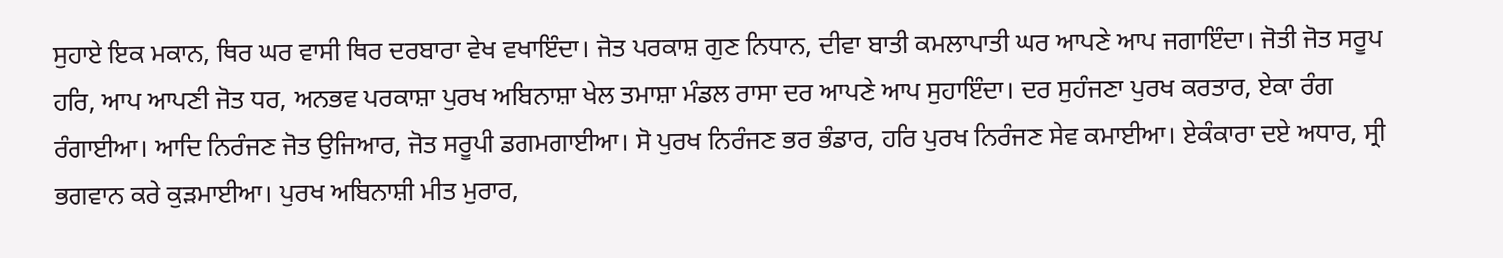ਸੁਹਾਏ ਇਕ ਮਕਾਨ, ਥਿਰ ਘਰ ਵਾਸੀ ਥਿਰ ਦਰਬਾਰਾ ਵੇਖ ਵਖਾਇੰਦਾ। ਜੋਤ ਪਰਕਾਸ਼ ਗੁਣ ਨਿਧਾਨ, ਦੀਵਾ ਬਾਤੀ ਕਮਲਾਪਾਤੀ ਘਰ ਆਪਣੇ ਆਪ ਜਗਾਇੰਦਾ। ਜੋਤੀ ਜੋਤ ਸਰੂਪ ਹਰਿ, ਆਪ ਆਪਣੀ ਜੋਤ ਧਰ, ਅਨਭਵ ਪਰਕਾਸ਼ਾ ਪੁਰਖ ਅਬਿਨਾਸ਼ਾ ਖੇਲ ਤਮਾਸ਼ਾ ਮੰਡਲ ਰਾਸਾ ਦਰ ਆਪਣੇ ਆਪ ਸੁਹਾਇੰਦਾ। ਦਰ ਸੁਹੰਜਣਾ ਪੁਰਖ ਕਰਤਾਰ, ਏਕਾ ਰੰਗ ਰੰਗਾਈਆ। ਆਦਿ ਨਿਰੰਜਣ ਜੋਤ ਉਜਿਆਰ, ਜੋਤ ਸਰੂਪੀ ਡਗਮਗਾਈਆ। ਸੋ ਪੁਰਖ ਨਿਰੰਜਣ ਭਰ ਭੰਡਾਰ, ਹਰਿ ਪੁਰਖ ਨਿਰੰਜਣ ਸੇਵ ਕਮਾਈਆ। ਏਕੰਕਾਰਾ ਦਏ ਅਧਾਰ, ਸ੍ਰੀ ਭਗਵਾਨ ਕਰੇ ਕੁੜਮਾਈਆ। ਪੁਰਖ ਅਬਿਨਾਸ਼ੀ ਮੀਤ ਮੁਰਾਰ,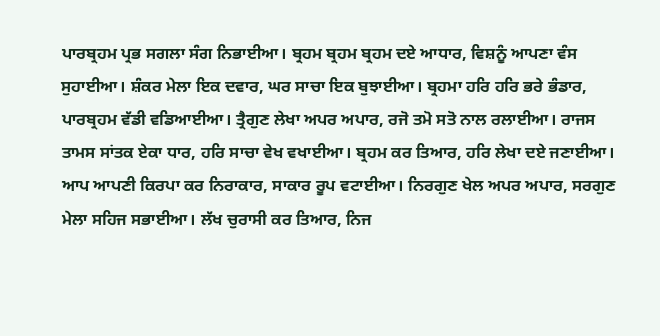ਪਾਰਬ੍ਰਹਮ ਪ੍ਰਭ ਸਗਲਾ ਸੰਗ ਨਿਭਾਈਆ। ਬ੍ਰਹਮ ਬ੍ਰਹਮ ਬ੍ਰਹਮ ਦਏ ਆਧਾਰ, ਵਿਸ਼ਨੂੰ ਆਪਣਾ ਵੰਸ ਸੁਹਾਈਆ। ਸ਼ੰਕਰ ਮੇਲਾ ਇਕ ਦਵਾਰ, ਘਰ ਸਾਚਾ ਇਕ ਬੁਝਾਈਆ। ਬ੍ਰਹਮਾ ਹਰਿ ਹਰਿ ਭਰੇ ਭੰਡਾਰ, ਪਾਰਬ੍ਰਹਮ ਵੱਡੀ ਵਡਿਆਈਆ। ਤ੍ਰੈਗੁਣ ਲੇਖਾ ਅਪਰ ਅਪਾਰ, ਰਜੋ ਤਮੋ ਸਤੋ ਨਾਲ ਰਲਾਈਆ। ਰਾਜਸ ਤਾਮਸ ਸਾਂਤਕ ਏਕਾ ਧਾਰ, ਹਰਿ ਸਾਚਾ ਵੇਖ ਵਖਾਈਆ। ਬ੍ਰਹਮ ਕਰ ਤਿਆਰ, ਹਰਿ ਲੇਖਾ ਦਏ ਜਣਾਈਆ। ਆਪ ਆਪਣੀ ਕਿਰਪਾ ਕਰ ਨਿਰਾਕਾਰ, ਸਾਕਾਰ ਰੂਪ ਵਟਾਈਆ। ਨਿਰਗੁਣ ਖੇਲ ਅਪਰ ਅਪਾਰ, ਸਰਗੁਣ ਮੇਲਾ ਸਹਿਜ ਸਭਾਈਆ। ਲੱਖ ਚੁਰਾਸੀ ਕਰ ਤਿਆਰ, ਨਿਜ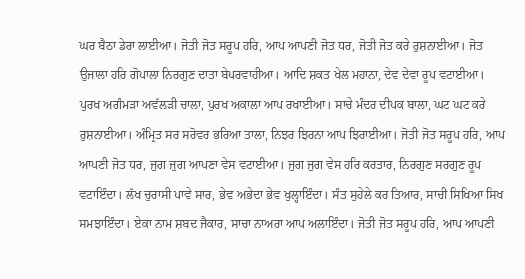ਘਰ ਬੈਠਾ ਡੇਰਾ ਲਾਈਆ। ਜੋਤੀ ਜੋਤ ਸਰੂਪ ਹਰਿ, ਆਪ ਆਪਣੀ ਜੋਤ ਧਰ, ਜੋਤੀ ਜੋਤ ਕਰੇ ਰੁਸ਼ਨਾਈਆ। ਜੋਤ ਉਜਾਲਾ ਹਰਿ ਗੋਪਾਲਾ ਨਿਰਗੁਣ ਦਾਤਾ ਬੇਪਰਵਾਹੀਆ। ਆਦਿ ਸ਼ਕਤ ਖੇਲ ਮਹਾਨਾ, ਦੇਵ ਦੇਵਾ ਰੂਪ ਵਟਾਈਆ। ਪੁਰਖ ਅਗੰਮੜਾ ਅਵੱਲੜੀ ਚਾਲਾ, ਪੁਰਖ ਅਕਾਲਾ ਆਪ ਰਖਾਈਆ। ਸਾਚੇ ਮੰਦਰ ਦੀਪਕ ਬਾਲਾ, ਘਟ ਘਟ ਕਰੇ ਰੁਸ਼ਨਾਈਆ। ਅੰਮ੍ਰਿਤ ਸਰ ਸਰੋਵਰ ਭਰਿਆ ਤਾਲਾ, ਨਿਝਰ ਝਿਰਨਾ ਆਪ ਝਿਰਾਈਆ। ਜੋਤੀ ਜੋਤ ਸਰੂਪ ਹਰਿ, ਆਪ ਆਪਣੀ ਜੋਤ ਧਰ, ਜੁਗ ਜੁਗ ਆਪਣਾ ਵੇਸ ਵਟਾਈਆ। ਜੁਗ ਜੁਗ ਵੇਸ ਹਰਿ ਕਰਤਾਰ, ਨਿਰਗੁਣ ਸਰਗੁਣ ਰੂਪ ਵਟਾਇੰਦਾ। ਲੱਖ ਚੁਰਾਸੀ ਪਾਵੇ ਸਾਰ, ਭੇਵ ਅਭੇਦਾ ਭੇਵ ਖੁਲ੍ਹਾਇੰਦਾ। ਸੰਤ ਸੁਹੇਲੇ ਕਰ ਤਿਆਰ, ਸਾਚੀ ਸਿਖਿਆ ਸਿਖ ਸਮਝਾਇੰਦਾ। ਏਕਾ ਨਾਮ ਸ਼ਬਦ ਜੈਕਾਰ, ਸਾਚਾ ਨਾਅਰਾ ਆਪ ਅਲਾਇੰਦਾ। ਜੋਤੀ ਜੋਤ ਸਰੂਪ ਹਰਿ, ਆਪ ਆਪਣੀ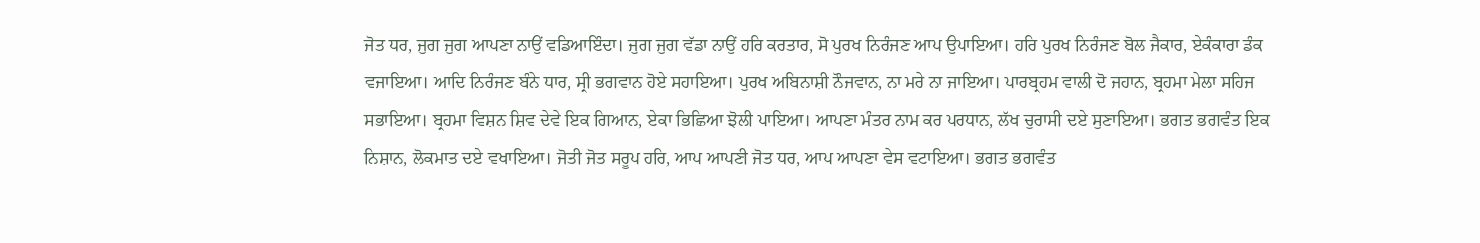ਜੋਤ ਧਰ, ਜੁਗ ਜੁਗ ਆਪਣਾ ਨਾਉਂ ਵਡਿਆਇੰਦਾ। ਜੁਗ ਜੁਗ ਵੱਡਾ ਨਾਉਂ ਹਰਿ ਕਰਤਾਰ, ਸੋ ਪੁਰਖ ਨਿਰੰਜਣ ਆਪ ਉਪਾਇਆ। ਹਰਿ ਪੁਰਖ ਨਿਰੰਜਣ ਬੋਲ ਜੈਕਾਰ, ਏਕੰਕਾਰਾ ਡੰਕ ਵਜਾਇਆ। ਆਦਿ ਨਿਰੰਜਣ ਬੰਨੇ ਧਾਰ, ਸ੍ਰੀ ਭਗਵਾਨ ਹੋਏ ਸਹਾਇਆ। ਪੁਰਖ ਅਬਿਨਾਸ਼ੀ ਨੌਜਵਾਨ, ਨਾ ਮਰੇ ਨਾ ਜਾਇਆ। ਪਾਰਬ੍ਰਹਮ ਵਾਲੀ ਦੋ ਜਹਾਨ, ਬ੍ਰਹਮਾ ਮੇਲਾ ਸਹਿਜ ਸਭਾਇਆ। ਬ੍ਰਹਮਾ ਵਿਸ਼ਨ ਸ਼ਿਵ ਦੇਵੇ ਇਕ ਗਿਆਨ, ਏਕਾ ਭਿਛਿਆ ਝੋਲੀ ਪਾਇਆ। ਆਪਣਾ ਮੰਤਰ ਨਾਮ ਕਰ ਪਰਧਾਨ, ਲੱਖ ਚੁਰਾਸੀ ਦਏ ਸੁਣਾਇਆ। ਭਗਤ ਭਗਵੰਤ ਇਕ ਨਿਸ਼ਾਨ, ਲੋਕਮਾਤ ਦਏ ਵਖਾਇਆ। ਜੋਤੀ ਜੋਤ ਸਰੂਪ ਹਰਿ, ਆਪ ਆਪਣੀ ਜੋਤ ਧਰ, ਆਪ ਆਪਣਾ ਵੇਸ ਵਟਾਇਆ। ਭਗਤ ਭਗਵੰਤ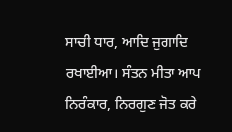ਸਾਚੀ ਧਾਰ, ਆਦਿ ਜੁਗਾਦਿ ਰਖਾਈਆ। ਸੰਤਨ ਮੀਤਾ ਆਪ ਨਿਰੰਕਾਰ, ਨਿਰਗੁਣ ਜੋਤ ਕਰੇ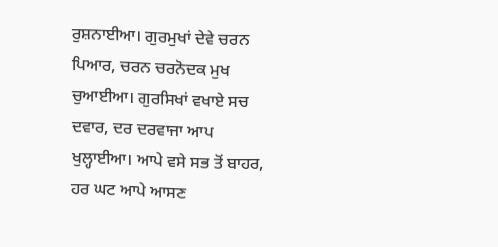ਰੁਸ਼ਨਾਈਆ। ਗੁਰਮੁਖਾਂ ਦੇਵੇ ਚਰਨ ਪਿਆਰ, ਚਰਨ ਚਰਨੋਦਕ ਮੁਖ ਚੁਆਈਆ। ਗੁਰਸਿਖਾਂ ਵਖਾਏ ਸਚ ਦਵਾਰ, ਦਰ ਦਰਵਾਜਾ ਆਪ ਖੁਲ੍ਹਾਈਆ। ਆਪੇ ਵਸੇ ਸਭ ਤੋਂ ਬਾਹਰ, ਹਰ ਘਟ ਆਪੇ ਆਸਣ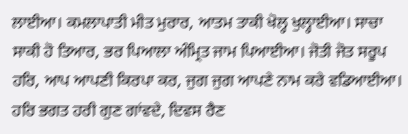ਲਾਈਆ। ਕਮਲਾਪਾਤੀ ਮੀਤ ਮੁਰਾਰ, ਆਤਮ ਤਾਕੀ ਖੋਲ੍ਹ ਖੁਲ੍ਹਾਈਆ। ਸਾਚਾ ਸਾਕੀ ਹੋ ਤਿਆਰ, ਭਰ ਪਿਆਲਾ ਅੰਮ੍ਰਿਤ ਜਾਮ ਪਿਆਈਆ। ਜੋਤੀ ਜੋਤ ਸਰੂਪ ਹਰਿ, ਆਪ ਆਪਣੀ ਕਿਰਪਾ ਕਰ, ਜੁਗ ਜੁਗ ਆਪਣੇ ਨਾਮ ਕਰੇ ਵਡਿਆਈਆ। ਹਰਿ ਭਗਤ ਹਰੀ ਗੁਣ ਗਾਂਵਦੇ, ਦਿਵਸ ਰੈਣ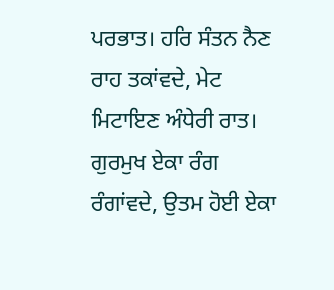ਪਰਭਾਤ। ਹਰਿ ਸੰਤਨ ਨੈਣ ਰਾਹ ਤਕਾਂਵਦੇ, ਮੇਟ ਮਿਟਾਇਣ ਅੰਧੇਰੀ ਰਾਤ। ਗੁਰਮੁਖ ਏਕਾ ਰੰਗ ਰੰਗਾਂਵਦੇ, ਉਤਮ ਹੋਈ ਏਕਾ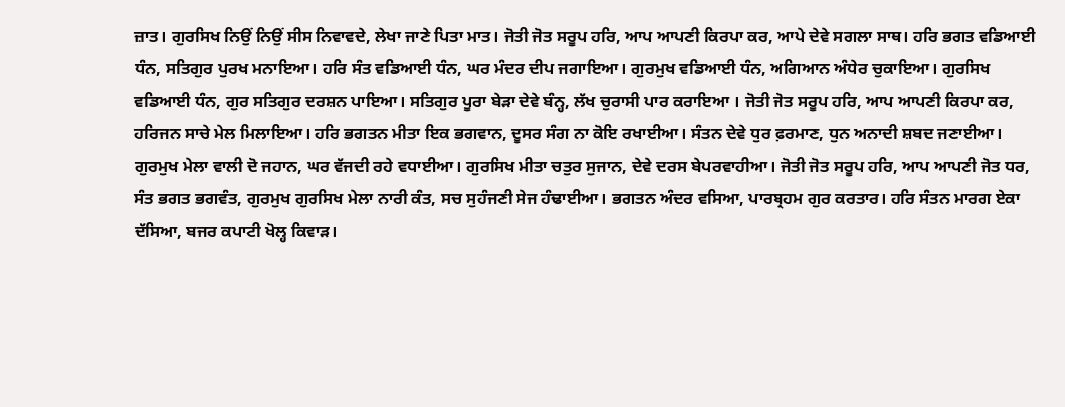ਜ਼ਾਤ। ਗੁਰਸਿਖ ਨਿਉਂ ਨਿਉਂ ਸੀਸ ਨਿਵਾਵਦੇ, ਲੇਖਾ ਜਾਣੇ ਪਿਤਾ ਮਾਤ। ਜੋਤੀ ਜੋਤ ਸਰੂਪ ਹਰਿ, ਆਪ ਆਪਣੀ ਕਿਰਪਾ ਕਰ, ਆਪੇ ਦੇਵੇ ਸਗਲਾ ਸਾਥ। ਹਰਿ ਭਗਤ ਵਡਿਆਈ ਧੰਨ, ਸਤਿਗੁਰ ਪੁਰਖ ਮਨਾਇਆ। ਹਰਿ ਸੰਤ ਵਡਿਆਈ ਧੰਨ, ਘਰ ਮੰਦਰ ਦੀਪ ਜਗਾਇਆ। ਗੁਰਮੁਖ ਵਡਿਆਈ ਧੰਨ, ਅਗਿਆਨ ਅੰਧੇਰ ਚੁਕਾਇਆ। ਗੁਰਸਿਖ ਵਡਿਆਈ ਧੰਨ, ਗੁਰ ਸਤਿਗੁਰ ਦਰਸ਼ਨ ਪਾਇਆ। ਸਤਿਗੁਰ ਪੂਰਾ ਬੇੜਾ ਦੇਵੇ ਬੰਨ੍ਹ, ਲੱਖ ਚੁਰਾਸੀ ਪਾਰ ਕਰਾਇਆ । ਜੋਤੀ ਜੋਤ ਸਰੂਪ ਹਰਿ, ਆਪ ਆਪਣੀ ਕਿਰਪਾ ਕਰ, ਹਰਿਜਨ ਸਾਚੇ ਮੇਲ ਮਿਲਾਇਆ। ਹਰਿ ਭਗਤਨ ਮੀਤਾ ਇਕ ਭਗਵਾਨ, ਦੂਸਰ ਸੰਗ ਨਾ ਕੋਇ ਰਖਾਈਆ। ਸੰਤਨ ਦੇਵੇ ਧੁਰ ਫ਼ਰਮਾਣ, ਧੁਨ ਅਨਾਦੀ ਸ਼ਬਦ ਜਣਾਈਆ। ਗੁਰਮੁਖ ਮੇਲਾ ਵਾਲੀ ਦੋ ਜਹਾਨ, ਘਰ ਵੱਜਦੀ ਰਹੇ ਵਧਾਈਆ। ਗੁਰਸਿਖ ਮੀਤਾ ਚਤੁਰ ਸੁਜਾਨ, ਦੇਵੇ ਦਰਸ ਬੇਪਰਵਾਹੀਆ। ਜੋਤੀ ਜੋਤ ਸਰੂਪ ਹਰਿ, ਆਪ ਆਪਣੀ ਜੋਤ ਧਰ, ਸੰਤ ਭਗਤ ਭਗਵੰਤ, ਗੁਰਮੁਖ ਗੁਰਸਿਖ ਮੇਲਾ ਨਾਰੀ ਕੰਤ, ਸਚ ਸੁਹੰਜਣੀ ਸੇਜ ਹੰਢਾਈਆ। ਭਗਤਨ ਅੰਦਰ ਵਸਿਆ, ਪਾਰਬ੍ਰਹਮ ਗੁਰ ਕਰਤਾਰ। ਹਰਿ ਸੰਤਨ ਮਾਰਗ ਏਕਾ ਦੱਸਿਆ, ਬਜਰ ਕਪਾਟੀ ਖੋਲ੍ਹ ਕਿਵਾੜ।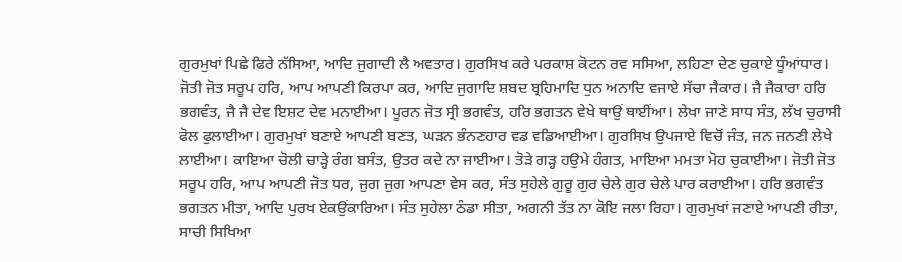ਗੁਰਮੁਖਾਂ ਪਿਛੇ ਫਿਰੇ ਨੱਸਿਆ, ਆਦਿ ਜੁਗਾਦੀ ਲੈ ਅਵਤਾਰ। ਗੁਰਸਿਖ ਕਰੇ ਪਰਕਾਸ਼ ਕੋਟਨ ਰਵ ਸਸਿਆ, ਲਹਿਣਾ ਦੇਣ ਚੁਕਾਏ ਧੂੰਆਂਧਾਰ। ਜੋਤੀ ਜੋਤ ਸਰੂਪ ਹਰਿ, ਆਪ ਆਪਣੀ ਕਿਰਪਾ ਕਰ, ਆਦਿ ਜੁਗਾਦਿ ਸ਼ਬਦ ਬ੍ਰਹਿਮਾਦਿ ਧੁਨ ਅਨਾਦਿ ਵਜਾਏ ਸੱਚਾ ਜੈਕਾਰ। ਜੈ ਜੈਕਾਰਾ ਹਰਿ ਭਗਵੰਤ, ਜੈ ਜੈ ਦੇਵ ਇਸ਼ਟ ਦੇਵ ਮਨਾਈਆ। ਪੂਰਨ ਜੋਤ ਸ੍ਰੀ ਭਗਵੰਤ, ਹਰਿ ਭਗਤਨ ਵੇਖੇ ਥਾਉਂ ਥਾਈਂਆ। ਲੇਖਾ ਜਾਣੇ ਸਾਧ ਸੰਤ, ਲੱਖ ਚੁਰਾਸੀ ਫੋਲ ਫੁਲਾਈਆ। ਗੁਰਮੁਖਾਂ ਬਣਾਏ ਆਪਣੀ ਬਣਤ, ਘੜਨ ਭੰਨਣਹਾਰ ਵਡ ਵਡਿਆਈਆ। ਗੁਰਸਿਖ ਉਪਜਾਏ ਵਿਚੋਂ ਜੰਤ, ਜਨ ਜਨਣੀ ਲੇਖੇ ਲਾਈਆ। ਕਾਇਆ ਚੋਲੀ ਚਾੜ੍ਹੇ ਰੰਗ ਬਸੰਤ, ਉਤਰ ਕਦੇ ਨਾ ਜਾਈਆ। ਤੋੜੇ ਗੜ੍ਹ ਹਉਮੇ ਹੰਗਤ, ਮਾਇਆ ਮਮਤਾ ਮੋਹ ਚੁਕਾਈਆ। ਜੋਤੀ ਜੋਤ ਸਰੂਪ ਹਰਿ, ਆਪ ਆਪਣੀ ਜੋਤ ਧਰ, ਜੁਗ ਜੁਗ ਆਪਣਾ ਵੇਸ ਕਰ, ਸੰਤ ਸੁਹੇਲੇ ਗੁਰੂ ਗੁਰ ਚੇਲੇ ਗੁਰ ਚੇਲੇ ਪਾਰ ਕਰਾਈਆ। ਹਰਿ ਭਗਵੰਤ ਭਗਤਨ ਮੀਤਾ, ਆਦਿ ਪੁਰਖ ਏਕਉਂਕਾਰਿਆ। ਸੰਤ ਸੁਹੇਲਾ ਠੰਡਾ ਸੀਤਾ, ਅਗਨੀ ਤੱਤ ਨਾ ਕੋਇ ਜਲਾ ਰਿਹਾ। ਗੁਰਮੁਖਾਂ ਜਣਾਏ ਆਪਣੀ ਰੀਤਾ, ਸਾਚੀ ਸਿਖਿਆ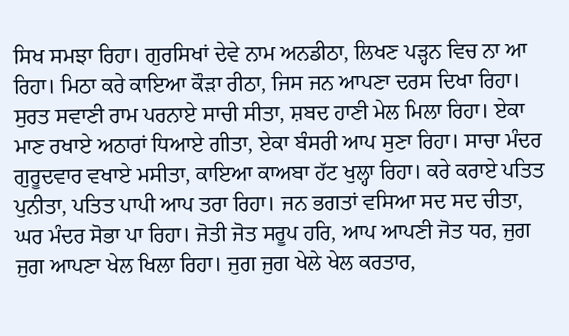ਸਿਖ ਸਮਝਾ ਰਿਹਾ। ਗੁਰਸਿਖਾਂ ਦੇਵੇ ਨਾਮ ਅਨਡੀਠਾ, ਲਿਖਣ ਪੜ੍ਹਨ ਵਿਚ ਨਾ ਆ ਰਿਹਾ। ਮਿਠਾ ਕਰੇ ਕਾਇਆ ਕੌੜਾ ਰੀਠਾ, ਜਿਸ ਜਨ ਆਪਣਾ ਦਰਸ ਦਿਖਾ ਰਿਹਾ। ਸੁਰਤ ਸਵਾਣੀ ਰਾਮ ਪਰਨਾਏ ਸਾਚੀ ਸੀਤਾ, ਸ਼ਬਦ ਹਾਣੀ ਮੇਲ ਮਿਲਾ ਰਿਹਾ। ਏਕਾ ਮਾਣ ਰਖਾਏ ਅਠਾਰਾਂ ਧਿਆਏ ਗੀਤਾ, ਏਕਾ ਬੰਸਰੀ ਆਪ ਸੁਣਾ ਰਿਹਾ। ਸਾਚਾ ਮੰਦਰ ਗੁਰੂਦਵਾਰ ਵਖਾਏ ਮਸੀਤਾ, ਕਾਇਆ ਕਾਅਬਾ ਹੱਟ ਖੁਲ੍ਹਾ ਰਿਹਾ। ਕਰੇ ਕਰਾਏ ਪਤਿਤ ਪੁਨੀਤਾ, ਪਤਿਤ ਪਾਪੀ ਆਪ ਤਰਾ ਰਿਹਾ। ਜਨ ਭਗਤਾਂ ਵਸਿਆ ਸਦ ਸਦ ਚੀਤਾ, ਘਰ ਮੰਦਰ ਸੋਭਾ ਪਾ ਰਿਹਾ। ਜੋਤੀ ਜੋਤ ਸਰੂਪ ਹਰਿ, ਆਪ ਆਪਣੀ ਜੋਤ ਧਰ, ਜੁਗ ਜੁਗ ਆਪਣਾ ਖੇਲ ਖਿਲਾ ਰਿਹਾ। ਜੁਗ ਜੁਗ ਖੇਲੇ ਖੇਲ ਕਰਤਾਰ,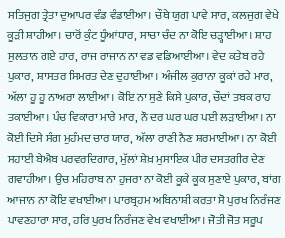ਸਤਿਜੁਗ ਤ੍ਰੇਤਾ ਦੁਆਪਰ ਵੰਡ ਵੰਡਾਈਆ। ਚੌਥੇ ਯੁਗ ਪਾਵੇ ਸਾਰ, ਕਲਜੁਗ ਵੇਖੇ ਕੂੜੀ ਸ਼ਾਹੀਆ। ਚਾਰੋਂ ਕੁੰਟ ਧੂੰਆਂਧਾਰ, ਸਾਚਾ ਚੰਦ ਨਾ ਕੋਇ ਚੜ੍ਹਾਈਆ। ਸ਼ਾਹ ਸੁਲਤਾਨ ਗਏ ਹਾਰ, ਰਾਜ ਰਾਜਾਨ ਨਾ ਵਡ ਵਡਿਆਈਆ। ਵੇਦ ਕਤੇਬ ਰਹੇ ਪੁਕਾਰ, ਸ਼ਾਸਤਰ ਸਿਮਰਤ ਦੇਣ ਦੁਹਾਈਆ। ਅੰਜੀਲ ਕੁਰਾਨਾ ਕੂਕਾਂ ਰਹੇ ਮਾਰ, ਅੱਲਾ ਹੂ ਹੂ ਨਾਅਰਾ ਲਾਈਆ। ਕੋਇ ਨਾ ਸੁਣੇ ਕਿਸੇ ਪੁਕਾਰ, ਚੌਦਾਂ ਤਬਕ ਰਾਹ ਤਕਾਈਆ। ਪੰਚ ਵਿਕਾਰਾ ਮਾਰੇ ਮਾਰ, ਨੌ ਦਰ ਘਰ ਘਰ ਪਈ ਲੜਾਈਆ। ਨਾ ਕੋਈ ਦਿਸੇ ਸੰਗ ਮੁਹੰਮਦ ਚਾਰ ਯਾਰ, ਅੱਲਾ ਰਾਣੀ ਨੈਣ ਸ਼ਰਮਾਈਆ। ਨਾ ਕੋਈ ਸਹਾਈ ਬੇਐਬ ਪਰਵਰਦਿਗਾਰ, ਮੁੱਲਾਂ ਸ਼ੇਖ਼ ਮੁਸਾਇਕ ਪੀਰ ਦਸਤਗੀਰ ਦੇਣ ਗਵਾਹੀਆ। ਉਚ ਮਹਿਰਾਬ ਨਾ ਹੁਜਰਾ ਨਾ ਕੋਈ ਕੂਕੇ ਕੂਕ ਸੁਣਾਏ ਪੁਕਾਰ, ਬਾਂਗ ਆਜਾਨ ਨਾ ਕੋਇ ਵਖਾਈਆ। ਪਾਰਬ੍ਰਹਮ ਅਬਿਨਾਸ਼ੀ ਕਰਤਾ ਸੋ ਪੁਰਖ ਨਿਰੰਜਣ ਪਾਵਣਹਾਰਾ ਸਾਰ, ਹਰਿ ਪੁਰਖ ਨਿਰੰਜਣ ਵੇਖ ਵਖਾਈਆ। ਜੋਤੀ ਜੋਤ ਸਰੂਪ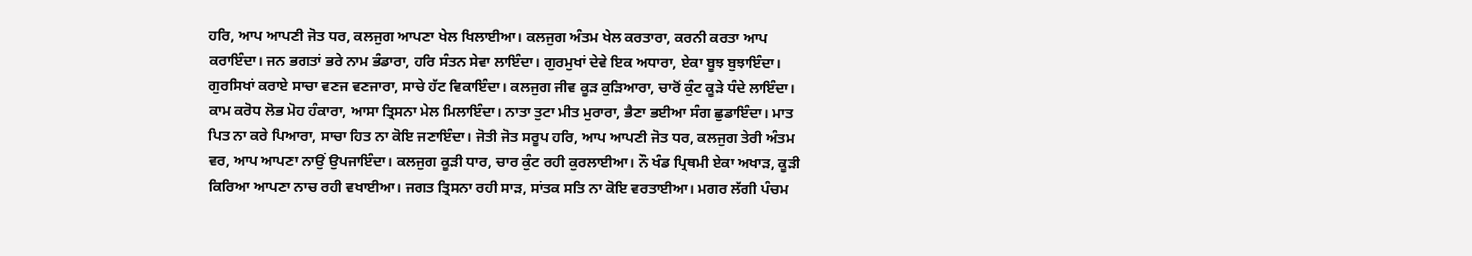ਹਰਿ, ਆਪ ਆਪਣੀ ਜੋਤ ਧਰ, ਕਲਜੁਗ ਆਪਣਾ ਖੇਲ ਖਿਲਾਈਆ। ਕਲਜੁਗ ਅੰਤਮ ਖੇਲ ਕਰਤਾਰਾ, ਕਰਨੀ ਕਰਤਾ ਆਪ ਕਰਾਇੰਦਾ। ਜਨ ਭਗਤਾਂ ਭਰੇ ਨਾਮ ਭੰਡਾਰਾ, ਹਰਿ ਸੰਤਨ ਸੇਵਾ ਲਾਇੰਦਾ। ਗੁਰਮੁਖਾਂ ਦੇਵੇ ਇਕ ਅਧਾਰਾ, ਏਕਾ ਬੂਝ ਬੁਝਾਇੰਦਾ। ਗੁਰਸਿਖਾਂ ਕਰਾਏ ਸਾਚਾ ਵਣਜ ਵਣਜਾਰਾ, ਸਾਚੇ ਹੱਟ ਵਿਕਾਇੰਦਾ। ਕਲਜੁਗ ਜੀਵ ਕੂੜ ਕੁੜਿਆਰਾ, ਚਾਰੋਂ ਕੁੰਟ ਕੂੜੇ ਧੰਦੇ ਲਾਇੰਦਾ। ਕਾਮ ਕਰੋਧ ਲੋਭ ਮੋਹ ਹੰਕਾਰਾ, ਆਸਾ ਤ੍ਰਿਸਨਾ ਮੇਲ ਮਿਲਾਇੰਦਾ। ਨਾਤਾ ਤੁਟਾ ਮੀਤ ਮੁਰਾਰਾ, ਭੈਣਾ ਭਈਆ ਸੰਗ ਛੁਡਾਇੰਦਾ। ਮਾਤ ਪਿਤ ਨਾ ਕਰੇ ਪਿਆਰਾ, ਸਾਚਾ ਹਿਤ ਨਾ ਕੋਇ ਜਣਾਇੰਦਾ। ਜੋਤੀ ਜੋਤ ਸਰੂਪ ਹਰਿ, ਆਪ ਆਪਣੀ ਜੋਤ ਧਰ, ਕਲਜੁਗ ਤੇਰੀ ਅੰਤਮ ਵਰ, ਆਪ ਆਪਣਾ ਨਾਉਂ ਉਪਜਾਇੰਦਾ। ਕਲਜੁਗ ਕੂੜੀ ਧਾਰ, ਚਾਰ ਕੁੰਟ ਰਹੀ ਕੁਰਲਾਈਆ। ਨੌ ਖੰਡ ਪ੍ਰਿਥਮੀ ਏਕਾ ਅਖਾੜ, ਕੂੜੀ ਕਿਰਿਆ ਆਪਣਾ ਨਾਚ ਰਹੀ ਵਖਾਈਆ। ਜਗਤ ਤ੍ਰਿਸਨਾ ਰਹੀ ਸਾੜ, ਸਾਂਤਕ ਸਤਿ ਨਾ ਕੋਇ ਵਰਤਾਈਆ। ਮਗਰ ਲੱਗੀ ਪੰਚਮ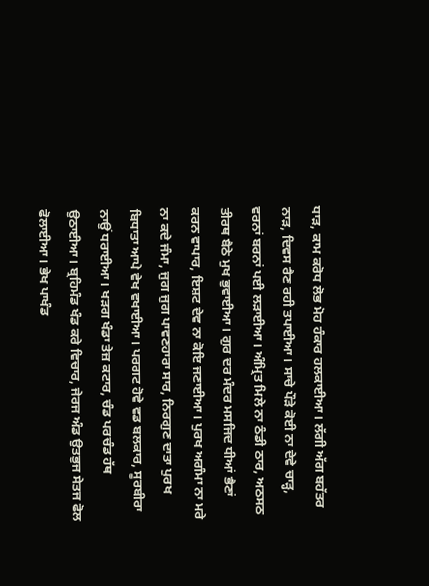ਧਾੜ, ਕਾਮ ਕਰੋਧ ਲੋਭ ਮੋਹ ਹੰਕਾਰ ਹਲਕਾਈਆ। ਲੱਗੀ ਅੱਗ ਬਹੱਤਰ ਨਾੜ, ਦਿਵਸ ਰੈਣ ਰਹੀ ਤਪਾਈਆ। ਸਾਚੇ ਪੌੜੇ ਕੋਈ ਨਾ ਦੇਵੇ ਚਾੜ੍ਹ, ਵਰਨਾਂ ਬਰਨਾਂ ਪਈ ਲੜਾਈਆ। ਅੰਮ੍ਰਿਤ ਮਿਲੇ ਨਾ ਠੰਡੀ ਠਾਰ, ਅਠਸਠ ਤੀਰਥ ਬੈਠੇ ਮੁਖ ਭੁਵਾਈਆ। ਗੁਰ ਦਰ ਮੰਦਰ ਮਸਜਿਦ ਧੀਆਂ ਭੈਣਾਂ ਕਰਨ ਵਾਪਾਰ, ਇਸ਼ਟ ਦੇਵ ਨਾ ਕੋਇ ਜਣਾਈਆ। ਪੁਰਖ ਅਗੰਮਾ ਨਾ ਮਰੇ ਨਾ ਕਦੇ ਜੰਮਾ, ਜੁਗ ਜੁਗ ਪਾਵਣਹਾਰਾ ਸਾਰ, ਨਿਰਗੁਣ ਦਾਤਾ ਪੁਰਖ ਬਿਧਾਤਾ ਆਪੇ ਵੇਖ ਵਖਾਈਆ। ਪਰਗਟ ਹੋਵੇ ਵਡ ਬਲਕਾਰ, ਸੂਰਬੀਰਾ ਨਾਉਂ ਧਰਾਈਆ। ਖੜਗ ਖੰਡਾ ਤੇਜ਼ ਕਟਾਰ, ਚੰਡ ਪਰਚੰਡ ਹੱਥ ਉਠਾਈਆ। ਬ੍ਰਹਿਮੰਡ ਖੰਡ ਕਰੇ ਵਿਚਾਰ, ਜੇਰਜ ਅੰਡ ਉਤਭੁਜ ਸੇਤਜ ਫੋਲ ਫੋਲਾਈਆ। ਭੇਖ ਪਾਖੰਡ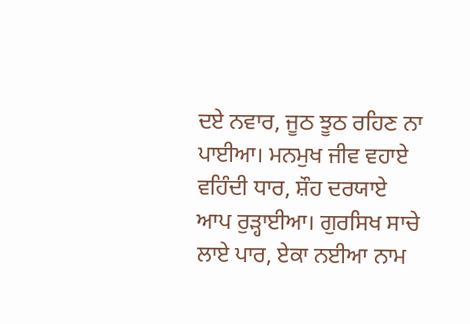ਦਏ ਨਵਾਰ, ਜੂਠ ਝੂਠ ਰਹਿਣ ਨਾ ਪਾਈਆ। ਮਨਮੁਖ ਜੀਵ ਵਹਾਏ ਵਹਿੰਦੀ ਧਾਰ, ਸ਼ੌਹ ਦਰਯਾਏ ਆਪ ਰੁੜ੍ਹਾਈਆ। ਗੁਰਸਿਖ ਸਾਚੇ ਲਾਏ ਪਾਰ, ਏਕਾ ਨਈਆ ਨਾਮ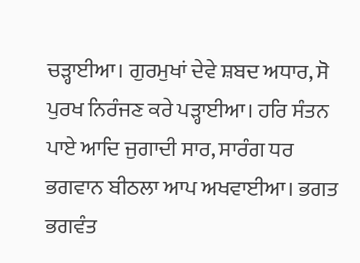ਚੜ੍ਹਾਈਆ। ਗੁਰਮੁਖਾਂ ਦੇਵੇ ਸ਼ਬਦ ਅਧਾਰ, ਸੋ ਪੁਰਖ ਨਿਰੰਜਣ ਕਰੇ ਪੜ੍ਹਾਈਆ। ਹਰਿ ਸੰਤਨ ਪਾਏ ਆਦਿ ਜੁਗਾਦੀ ਸਾਰ, ਸਾਰੰਗ ਧਰ ਭਗਵਾਨ ਬੀਠਲਾ ਆਪ ਅਖਵਾਈਆ। ਭਗਤ ਭਗਵੰਤ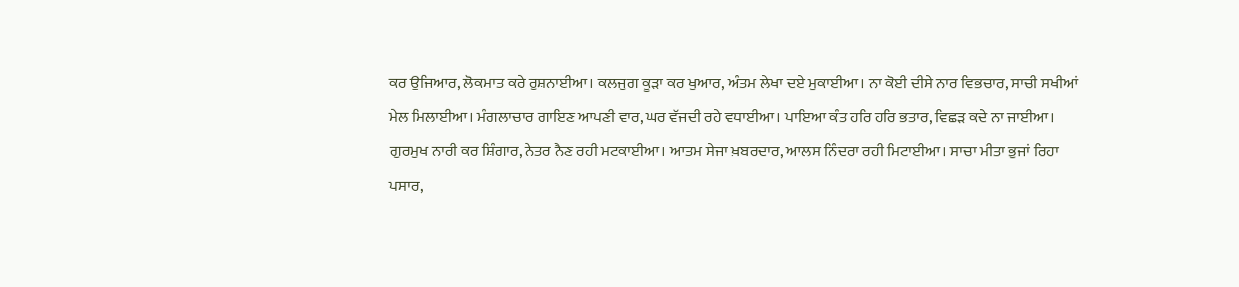ਕਰ ਉਜਿਆਰ, ਲੋਕਮਾਤ ਕਰੇ ਰੁਸ਼ਨਾਈਆ। ਕਲਜੁਗ ਕੂੜਾ ਕਰ ਖੁਆਰ, ਅੰਤਮ ਲੇਖਾ ਦਏ ਮੁਕਾਈਆ। ਨਾ ਕੋਈ ਦੀਸੇ ਨਾਰ ਵਿਭਚਾਰ, ਸਾਚੀ ਸਖੀਆਂ ਮੇਲ ਮਿਲਾਈਆ। ਮੰਗਲਾਚਾਰ ਗਾਇਣ ਆਪਣੀ ਵਾਰ, ਘਰ ਵੱਜਦੀ ਰਹੇ ਵਧਾਈਆ। ਪਾਇਆ ਕੰਤ ਹਰਿ ਹਰਿ ਭਤਾਰ, ਵਿਛੜ ਕਦੇ ਨਾ ਜਾਈਆ। ਗੁਰਮੁਖ ਨਾਰੀ ਕਰ ਸ਼ਿੰਗਾਰ, ਨੇਤਰ ਨੈਣ ਰਹੀ ਮਟਕਾਈਆ। ਆਤਮ ਸੇਜਾ ਖ਼ਬਰਦਾਰ, ਆਲਸ ਨਿੰਦਰਾ ਰਹੀ ਮਿਟਾਈਆ। ਸਾਚਾ ਮੀਤਾ ਭੁਜਾਂ ਰਿਹਾ ਪਸਾਰ,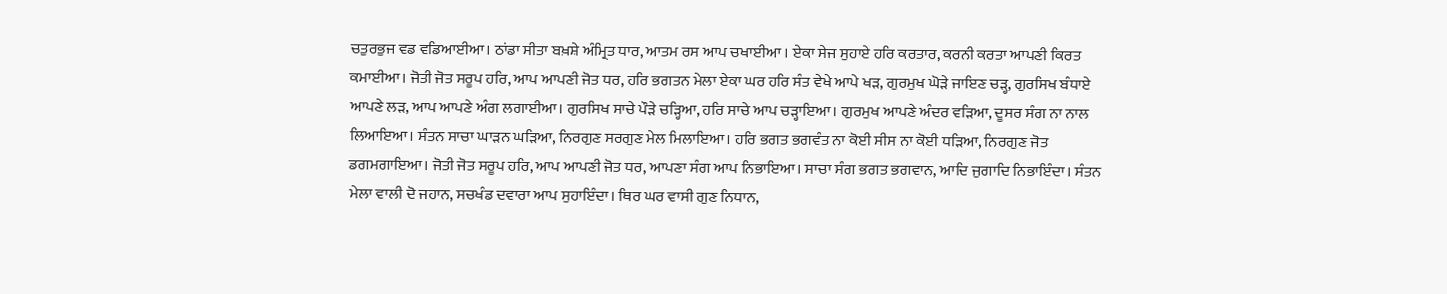ਚਤੁਰਭੁਜ ਵਡ ਵਡਿਆਈਆ। ਠਾਂਡਾ ਸੀਤਾ ਬਖ਼ਸ਼ੇ ਅੰਮ੍ਰਿਤ ਧਾਰ, ਆਤਮ ਰਸ ਆਪ ਚਖਾਈਆ । ਏਕਾ ਸੇਜ ਸੁਹਾਏ ਹਰਿ ਕਰਤਾਰ, ਕਰਨੀ ਕਰਤਾ ਆਪਣੀ ਕਿਰਤ ਕਮਾਈਆ। ਜੋਤੀ ਜੋਤ ਸਰੂਪ ਹਰਿ, ਆਪ ਆਪਣੀ ਜੋਤ ਧਰ, ਹਰਿ ਭਗਤਨ ਮੇਲਾ ਏਕਾ ਘਰ ਹਰਿ ਸੰਤ ਵੇਖੇ ਆਪੇ ਖੜ, ਗੁਰਮੁਖ ਘੋੜੇ ਜਾਇਣ ਚੜ੍ਹ, ਗੁਰਸਿਖ ਬੰਧਾਏ ਆਪਣੇ ਲੜ, ਆਪ ਆਪਣੇ ਅੰਗ ਲਗਾਈਆ। ਗੁਰਸਿਖ ਸਾਚੇ ਪੌੜੇ ਚੜ੍ਹਿਆ, ਹਰਿ ਸਾਚੇ ਆਪ ਚੜ੍ਹਾਇਆ। ਗੁਰਮੁਖ ਆਪਣੇ ਅੰਦਰ ਵੜਿਆ, ਦੂਸਰ ਸੰਗ ਨਾ ਨਾਲ ਲਿਆਇਆ। ਸੰਤਨ ਸਾਚਾ ਘਾੜਨ ਘੜਿਆ, ਨਿਰਗੁਣ ਸਰਗੁਣ ਮੇਲ ਮਿਲਾਇਆ। ਹਰਿ ਭਗਤ ਭਗਵੰਤ ਨਾ ਕੋਈ ਸੀਸ ਨਾ ਕੋਈ ਧੜਿਆ, ਨਿਰਗੁਣ ਜੋਤ ਡਗਮਗਾਇਆ। ਜੋਤੀ ਜੋਤ ਸਰੂਪ ਹਰਿ, ਆਪ ਆਪਣੀ ਜੋਤ ਧਰ, ਆਪਣਾ ਸੰਗ ਆਪ ਨਿਭਾਇਆ। ਸਾਚਾ ਸੰਗ ਭਗਤ ਭਗਵਾਨ, ਆਦਿ ਜੁਗਾਦਿ ਨਿਭਾਇੰਦਾ। ਸੰਤਨ ਮੇਲਾ ਵਾਲੀ ਦੋ ਜਹਾਨ, ਸਚਖੰਡ ਦਵਾਰਾ ਆਪ ਸੁਹਾਇੰਦਾ। ਥਿਰ ਘਰ ਵਾਸੀ ਗੁਣ ਨਿਧਾਨ,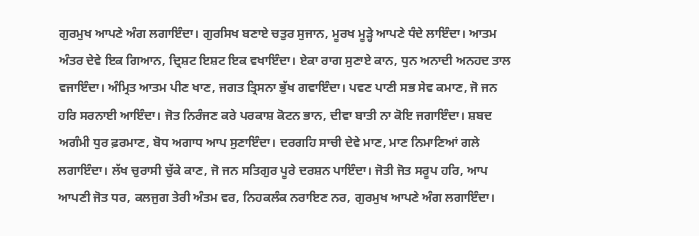ਗੁਰਮੁਖ ਆਪਣੇ ਅੰਗ ਲਗਾਇੰਦਾ। ਗੁਰਸਿਖ ਬਣਾਏ ਚਤੁਰ ਸੁਜਾਨ, ਮੂਰਖ ਮੂੜ੍ਹੇ ਆਪਣੇ ਧੰਦੇ ਲਾਇੰਦਾ। ਆਤਮ ਅੰਤਰ ਦੇਵੇ ਇਕ ਗਿਆਨ, ਦ੍ਰਿਸ਼ਟ ਇਸ਼ਟ ਇਕ ਵਖਾਇੰਦਾ। ਏਕਾ ਰਾਗ ਸੁਣਾਏ ਕਾਨ, ਧੁਨ ਅਨਾਦੀ ਅਨਹਦ ਤਾਲ ਵਜਾਇੰਦਾ। ਅੰਮ੍ਰਿਤ ਆਤਮ ਪੀਣ ਖਾਣ, ਜਗਤ ਤ੍ਰਿਸਨਾ ਭੁੱਖ ਗਵਾਇੰਦਾ। ਪਵਣ ਪਾਣੀ ਸਭ ਸੇਵ ਕਮਾਣ, ਜੋ ਜਨ ਹਰਿ ਸਰਨਾਈ ਆਇੰਦਾ। ਜੋਤ ਨਿਰੰਜਣ ਕਰੇ ਪਰਕਾਸ਼ ਕੋਟਨ ਭਾਨ, ਦੀਵਾ ਬਾਤੀ ਨਾ ਕੋਇ ਜਗਾਇੰਦਾ। ਸ਼ਬਦ ਅਗੰਮੀ ਧੁਰ ਫ਼ਰਮਾਣ, ਬੋਧ ਅਗਾਧ ਆਪ ਸੁਣਾਇੰਦਾ। ਦਰਗਹਿ ਸਾਚੀ ਦੇਵੇ ਮਾਣ, ਮਾਣ ਨਿਮਾਣਿਆਂ ਗਲੇ ਲਗਾਇੰਦਾ। ਲੱਖ ਚੁਰਾਸੀ ਚੁੱਕੇ ਕਾਣ, ਜੋ ਜਨ ਸਤਿਗੁਰ ਪੂਰੇ ਦਰਸ਼ਨ ਪਾਇੰਦਾ। ਜੋਤੀ ਜੋਤ ਸਰੂਪ ਹਰਿ, ਆਪ ਆਪਣੀ ਜੋਤ ਧਰ, ਕਲਜੁਗ ਤੇਰੀ ਅੰਤਮ ਵਰ, ਨਿਹਕਲੰਕ ਨਰਾਇਣ ਨਰ, ਗੁਰਮੁਖ ਆਪਣੇ ਅੰਗ ਲਗਾਇੰਦਾ।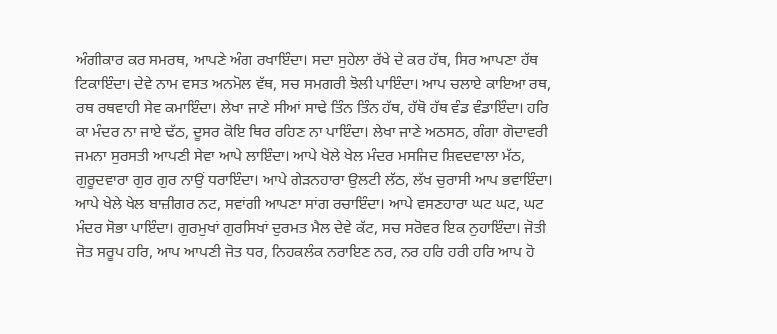ਅੰਗੀਕਾਰ ਕਰ ਸਮਰਥ, ਆਪਣੇ ਅੰਗ ਰਖਾਇੰਦਾ। ਸਦਾ ਸੁਹੇਲਾ ਰੱਖੇ ਦੇ ਕਰ ਹੱਥ, ਸਿਰ ਆਪਣਾ ਹੱਥ ਟਿਕਾਇੰਦਾ। ਦੇਵੇ ਨਾਮ ਵਸਤ ਅਨਮੋਲ ਵੱਥ, ਸਚ ਸਮਗਰੀ ਝੋਲੀ ਪਾਇੰਦਾ। ਆਪ ਚਲਾਏ ਕਾਇਆ ਰਥ, ਰਥ ਰਥਵਾਹੀ ਸੇਵ ਕਮਾਇੰਦਾ। ਲੇਖਾ ਜਾਣੇ ਸੀਆਂ ਸਾਢੇ ਤਿੰਨ ਤਿੰਨ ਹੱਥ, ਹੱਥੋ ਹੱਥ ਵੰਡ ਵੰਡਾਇੰਦਾ। ਹਰਿ ਕਾ ਮੰਦਰ ਨਾ ਜਾਏ ਢੱਠ, ਦੂਸਰ ਕੋਇ ਥਿਰ ਰਹਿਣ ਨਾ ਪਾਇੰਦਾ। ਲੇਖਾ ਜਾਣੇ ਅਠਸਠ, ਗੰਗਾ ਗੋਦਾਵਰੀ ਜਮਨਾ ਸੁਰਸਤੀ ਆਪਣੀ ਸੇਵਾ ਆਪੇ ਲਾਇੰਦਾ। ਆਪੇ ਖੇਲੇ ਖੇਲ ਮੰਦਰ ਮਸਜਿਦ ਸ਼ਿਵਦਵਾਲਾ ਮੱਠ, ਗੁਰੂਦਵਾਰਾ ਗੁਰ ਗੁਰ ਨਾਉਂ ਧਰਾਇੰਦਾ। ਆਪੇ ਗੇੜਨਹਾਰਾ ਉਲਟੀ ਲੱਠ, ਲੱਖ ਚੁਰਾਸੀ ਆਪ ਭਵਾਇੰਦਾ। ਆਪੇ ਖੇਲੇ ਖੇਲ ਬਾਜ਼ੀਗਰ ਨਟ, ਸਵਾਂਗੀ ਆਪਣਾ ਸਾਂਗ ਰਚਾਇੰਦਾ। ਆਪੇ ਵਸਣਹਾਰਾ ਘਟ ਘਟ, ਘਟ ਮੰਦਰ ਸੋਭਾ ਪਾਇੰਦਾ। ਗੁਰਮੁਖਾਂ ਗੁਰਸਿਖਾਂ ਦੁਰਮਤ ਮੈਲ ਦੇਵੇ ਕੱਟ, ਸਚ ਸਰੋਵਰ ਇਕ ਨੁਹਾਇੰਦਾ। ਜੋਤੀ ਜੋਤ ਸਰੂਪ ਹਰਿ, ਆਪ ਆਪਣੀ ਜੋਤ ਧਰ, ਨਿਹਕਲੰਕ ਨਰਾਇਣ ਨਰ, ਨਰ ਹਰਿ ਹਰੀ ਹਰਿ ਆਪ ਹੋ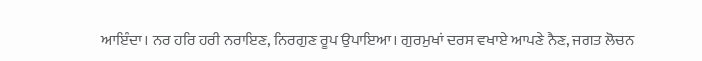ਆਇੰਦਾ। ਨਰ ਹਰਿ ਹਰੀ ਨਰਾਇਣ, ਨਿਰਗੁਣ ਰੂਪ ਉਪਾਇਆ। ਗੁਰਮੁਖਾਂ ਦਰਸ ਵਖਾਏ ਆਪਣੇ ਨੈਣ, ਜਗਤ ਲੋਚਨ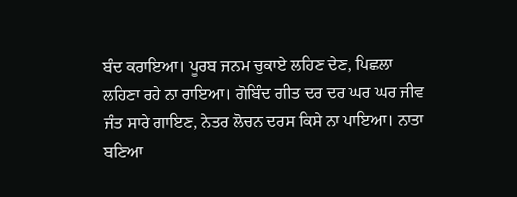ਬੰਦ ਕਰਾਇਆ। ਪੂਰਬ ਜਨਮ ਚੁਕਾਏ ਲਹਿਣ ਦੇਣ, ਪਿਛਲਾ ਲਹਿਣਾ ਰਹੇ ਨਾ ਰਾਇਆ। ਗੋਬਿੰਦ ਗੀਤ ਦਰ ਦਰ ਘਰ ਘਰ ਜੀਵ ਜੰਤ ਸਾਰੇ ਗਾਇਣ, ਨੇਤਰ ਲੋਚਨ ਦਰਸ ਕਿਸੇ ਨਾ ਪਾਇਆ। ਨਾਤਾ ਬਣਿਆ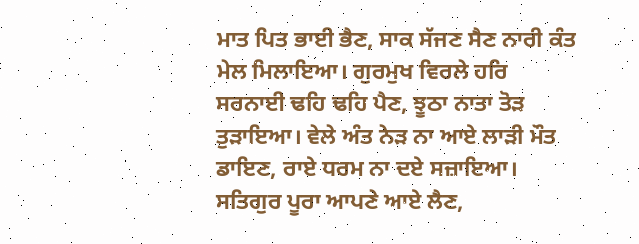ਮਾਤ ਪਿਤ ਭਾਈ ਭੈਣ, ਸਾਕ ਸੱਜਣ ਸੈਣ ਨਾਰੀ ਕੰਤ ਮੇਲ ਮਿਲਾਇਆ। ਗੁਰਮੁਖ ਵਿਰਲੇ ਹਰਿ ਸਰਨਾਈ ਢਹਿ ਢਹਿ ਪੈਣ, ਝੂਠਾ ਨਾਤਾ ਤੋੜ ਤੁੜਾਇਆ। ਵੇਲੇ ਅੰਤ ਨੇੜ ਨਾ ਆਏ ਲਾੜੀ ਮੌਤ ਡਾਇਣ, ਰਾਏ ਧਰਮ ਨਾ ਦਏ ਸਜ਼ਾਇਆ। ਸਤਿਗੁਰ ਪੂਰਾ ਆਪਣੇ ਆਏ ਲੈਣ,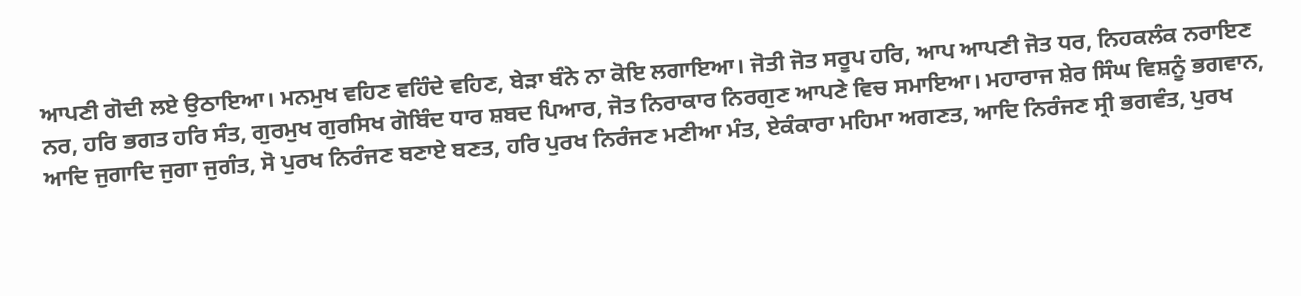ਆਪਣੀ ਗੋਦੀ ਲਏ ਉਠਾਇਆ। ਮਨਮੁਖ ਵਹਿਣ ਵਹਿੰਦੇ ਵਹਿਣ, ਬੇੜਾ ਬੰਨੇ ਨਾ ਕੋਇ ਲਗਾਇਆ। ਜੋਤੀ ਜੋਤ ਸਰੂਪ ਹਰਿ, ਆਪ ਆਪਣੀ ਜੋਤ ਧਰ, ਨਿਹਕਲੰਕ ਨਰਾਇਣ ਨਰ, ਹਰਿ ਭਗਤ ਹਰਿ ਸੰਤ, ਗੁਰਮੁਖ ਗੁਰਸਿਖ ਗੋਬਿੰਦ ਧਾਰ ਸ਼ਬਦ ਪਿਆਰ, ਜੋਤ ਨਿਰਾਕਾਰ ਨਿਰਗੁਣ ਆਪਣੇ ਵਿਚ ਸਮਾਇਆ। ਮਹਾਰਾਜ ਸ਼ੇਰ ਸਿੰਘ ਵਿਸ਼ਨੂੰ ਭਗਵਾਨ, ਆਦਿ ਜੁਗਾਦਿ ਜੁਗਾ ਜੁਗੰਤ, ਸੋ ਪੁਰਖ ਨਿਰੰਜਣ ਬਣਾਏ ਬਣਤ, ਹਰਿ ਪੁਰਖ ਨਿਰੰਜਣ ਮਣੀਆ ਮੰਤ, ਏਕੰਕਾਰਾ ਮਹਿਮਾ ਅਗਣਤ, ਆਦਿ ਨਿਰੰਜਣ ਸ੍ਰੀ ਭਗਵੰਤ, ਪੁਰਖ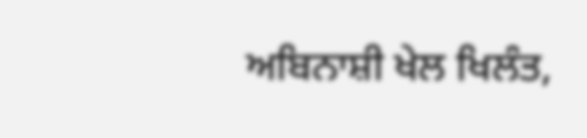ਅਬਿਨਾਸ਼ੀ ਖੇਲ ਖਿਲੰਤ,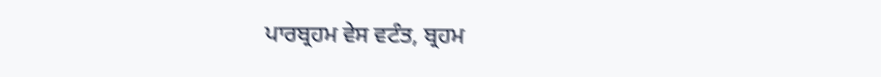ਪਾਰਬ੍ਰਹਮ ਵੇਸ ਵਟੰਤ, ਬ੍ਰਹਮ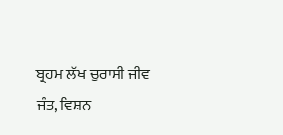ਬ੍ਰਹਮ ਲੱਖ ਚੁਰਾਸੀ ਜੀਵ ਜੰਤ, ਵਿਸ਼ਨ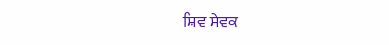ਸ਼ਿਵ ਸੇਵਕ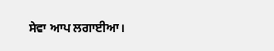ਸੇਵਾ ਆਪ ਲਗਾਈਆ।